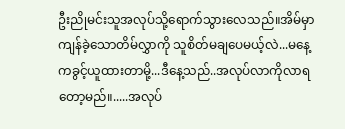ဦးညိုမင်းသူအလုပ်သို့ရောက်သွားလေသည်။အိမ်မှာကျန်ခဲ့သောတိမ်လွှာကို သူစိတ်မချပေမယ့်လဲ...မနေ့ကခွင့်ယူထားတာမို့...ဒီနေ့သည်..အလုပ်လာကိုလာရတော့မည်။.....အလုပ်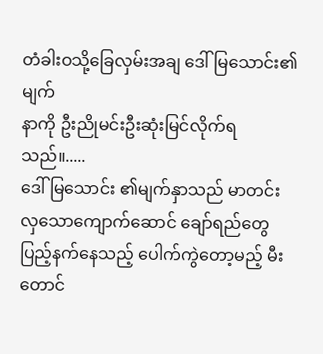တံခါးဝသို့ခြေလှမ်းအချ ဒေါ်မြသောင်း၏ မျက်
နာကို ဦးညိုမင်းဦးဆုံးမြင်လိုက်ရသည်။.....
ဒေါ်မြသောင်း ၏မျက်နှာသည် မာတင်းလှသောကျောက်ဆောင် ချော်ရည်တွေပြည့်နက်နေသည့် ပေါက်ကွဲတော့မည့် မီးတောင်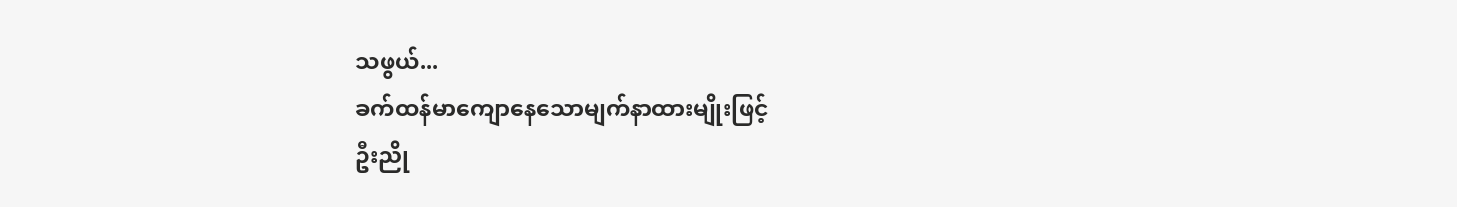သဖွယ်...
ခက်ထန်မာကျောနေသောမျက်နာထားမျိုးဖြင့်
ဦးညို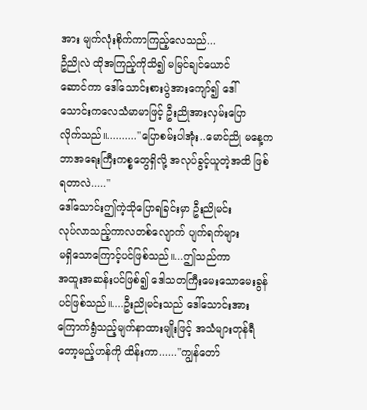အား မျက်လုံးစိုက်ကာကြည့်လေသည်...
ဦညိုလဲ ထိုအကြည့်ကိုသိ၍ မမြင်ချင်ယောင်
ဆောင်ကာ ဒေါ်သောင်းစားပွဲအားကျော်၍ ဒေါ်
သောင်းကလေသံမာမာဖြင့် ဦးညိုအားလှမ်းပြော
လိုက်သည်။..........''ပြောစမ်းပါအုံး..မောင်ညို မနေ့ကဘာအရေးကြီးကစ္စတွေရှိလို့ အလုပ်ခွင့်ယူတဲ့အထိ ဖြစ်ရတာလဲ.....''
ဒေါ်သောင်းဤကဲ့သိုပြောရခြင်းမှာ ဦးညိုမင်း
လုပ်လာသည့်ကာလတစ်လျောက် ပျက်ရက်များ
မရှိသောကြောင့်ပင်ဖြစ်သည်။...ဤသည်ကာ
အထူးအဆန်းပင်ဖြစ်၍ ဒေါသတကြီးမေးသောမေးခွန်ပင်ဖြစ်သည်။....ဦးညိုမင်းသည် ဒေါ်သောင်းအား ကြောက်ရွံသည့်မျက်နာထားမျိုးဖြင့် အသံများတုန်ရီတော့မည့်ဟန်ကို ထိန်းကာ......''ကျွန်တော်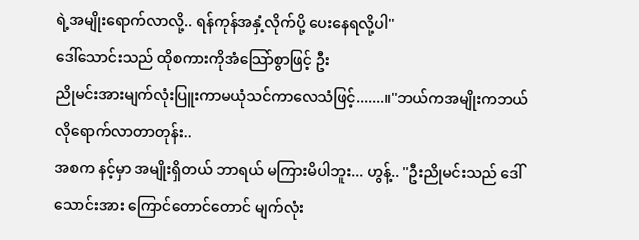ရဲ့အမျိုးရောက်လာလို့.. ရန်ကုန်အနှံ့လိုက်ပို့ ပေးနေရလို့ပါ''
ဒေါ်သောင်းသည် ထိုစကားကိုအံသြော်စွာဖြင့် ဦး
ညိုမင်းအားမျက်လုံးပြူးကာမယုံသင်ကာလေသံဖြင့်.......။''ဘယ်ကအမျိုးကဘယ်လိုရောက်လာတာတုန်း..
အစက နင့်မှာ အမျိုးရှိတယ် ဘာရယ် မကြားမိပါဘူး... ဟွန့်.. ''ဦးညိုမင်းသည် ဒေါ်သောင်းအား ကြောင်တောင်တောင် မျက်လုံး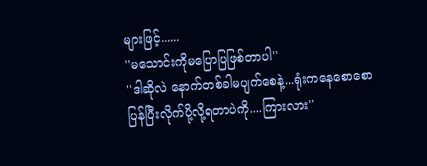များဖြင့်......
''မသောင်းကိုမပြောပြဖြစ်တာပါ''
''ဒါဆိုလဲ နောက်တစ်ခါမပျက်စေနဲ့...ရုံးကနေစောစော ပြန်ပြီးလိုက်ပို့လို့ရတာပဲကို....ကြားလား''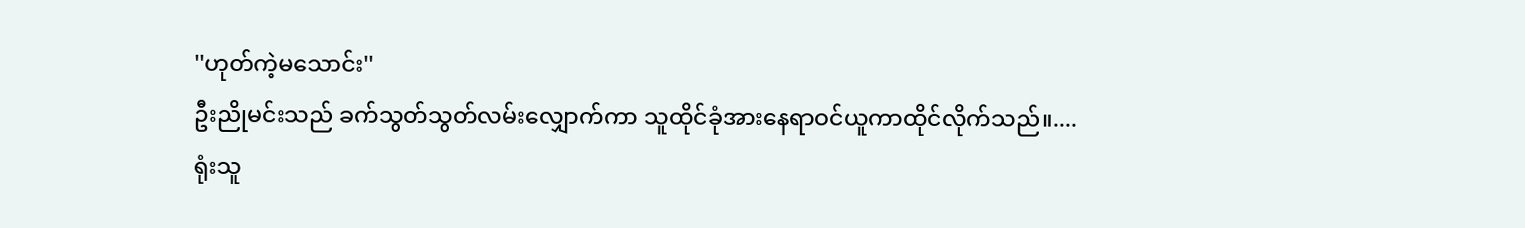''ဟုတ်ကဲ့မသောင်း''
ဦးညိုမင်းသည် ခက်သွတ်သွတ်လမ်းလျှောက်ကာ သူထိုင်ခုံအားနေရာဝင်ယူကာထိုင်လိုက်သည်။....
ရုံးသူ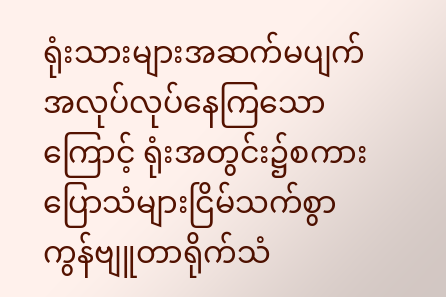ရုံးသားများအဆက်မပျက် အလုပ်လုပ်နေကြသောကြောင့် ရုံးအတွင်း၌စကားပြောသံများငြိမ်သက်စွာ ကွန်ဗျူတာရိုက်သံ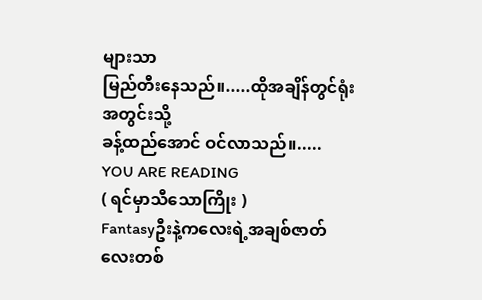များသာ
မြည်တီးနေသည်။.....ထိုအချိန်တွင်ရုံးအတွင်းသို့
ခန့်ထည်အောင် ဝင်လာသည်။.....
YOU ARE READING
( ရင်မှာသီသောကြိုး )
Fantasyဦးနဲ့ကလေးရဲ့အချစ်ဇာတ်လေးတစ်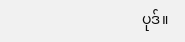ပုဒ်။